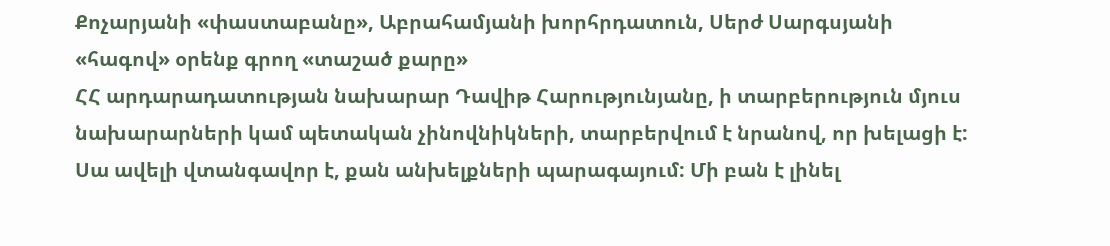Քոչարյանի «փաստաբանը», Աբրահամյանի խորհրդատուն, Սերժ Սարգսյանի «հագով» օրենք գրող «տաշած քարը»
ՀՀ արդարադատության նախարար Դավիթ Հարությունյանը, ի տարբերություն մյուս նախարարների կամ պետական չինովնիկների, տարբերվում է նրանով, որ խելացի է: Սա ավելի վտանգավոր է, քան անխելքների պարագայում: Մի բան է լինել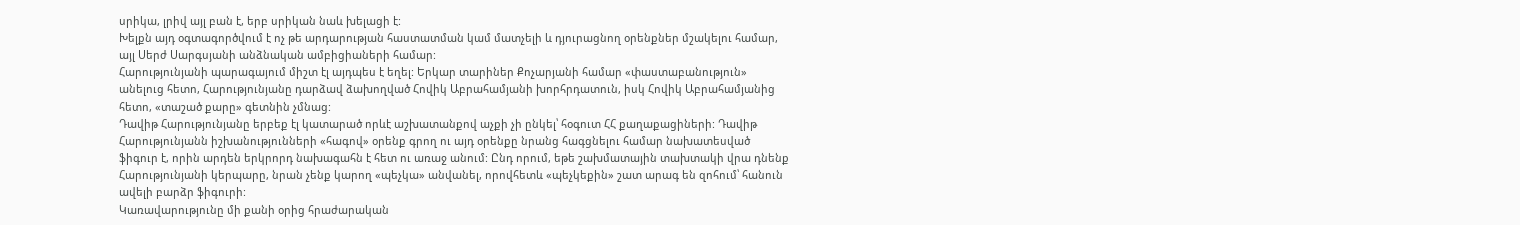սրիկա, լրիվ այլ բան է, երբ սրիկան նաև խելացի է:
Խելքն այդ օգտագործվում է ոչ թե արդարության հաստատման կամ մատչելի և դյուրացնող օրենքներ մշակելու համար, այլ Սերժ Սարգսյանի անձնական ամբիցիաների համար:
Հարությունյանի պարագայում միշտ էլ այդպես է եղել: Երկար տարիներ Քոչարյանի համար «փաստաբանություն» անելուց հետո, Հարությունյանը դարձավ ձախողված Հովիկ Աբրահամյանի խորհրդատուն, իսկ Հովիկ Աբրահամյանից հետո, «տաշած քարը» գետնին չմնաց:
Դավիթ Հարությունյանը երբեք էլ կատարած որևէ աշխատանքով աչքի չի ընկել՝ հօգուտ ՀՀ քաղաքացիների: Դավիթ Հարությունյանն իշխանությունների «հագով» օրենք գրող ու այդ օրենքը նրանց հագցնելու համար նախատեսված ֆիգուր է, որին արդեն երկրորդ նախագահն է հետ ու առաջ անում: Ընդ որում, եթե շախմատային տախտակի վրա դնենք Հարությունյանի կերպարը, նրան չենք կարող «պեչկա» անվանել, որովհետև «պեչկեքին» շատ արագ են զոհում՝ հանուն ավելի բարձր ֆիգուրի:
Կառավարությունը մի քանի օրից հրաժարական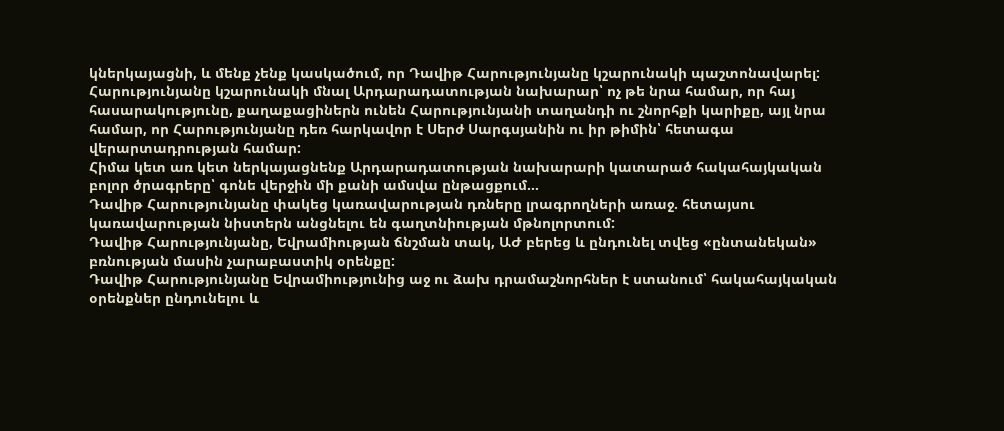կներկայացնի, և մենք չենք կասկածում, որ Դավիթ Հարությունյանը կշարունակի պաշտոնավարել: Հարությունյանը կշարունակի մնալ Արդարադատության նախարար՝ ոչ թե նրա համար, որ հայ հասարակությունը, քաղաքացիներն ունեն Հարությունյանի տաղանդի ու շնորհքի կարիքը, այլ նրա համար, որ Հարությունյանը դեռ հարկավոր է Սերժ Սարգսյանին ու իր թիմին՝ հետագա վերարտադրության համար:
Հիմա կետ առ կետ ներկայացնենք Արդարադատության նախարարի կատարած հակահայկական բոլոր ծրագրերը՝ գոնե վերջին մի քանի ամսվա ընթացքում…
Դավիթ Հարությունյանը փակեց կառավարության դռները լրագրողների առաջ. հետայսու կառավարության նիստերն անցնելու են գաղտնիության մթնոլորտում:
Դավիթ Հարությունյանը, Եվրամիության ճնշման տակ, ԱԺ բերեց և ընդունել տվեց «ընտանեկան» բռնության մասին չարաբաստիկ օրենքը:
Դավիթ Հարությունյանը Եվրամիությունից աջ ու ձախ դրամաշնորհներ է ստանում՝ հակահայկական օրենքներ ընդունելու և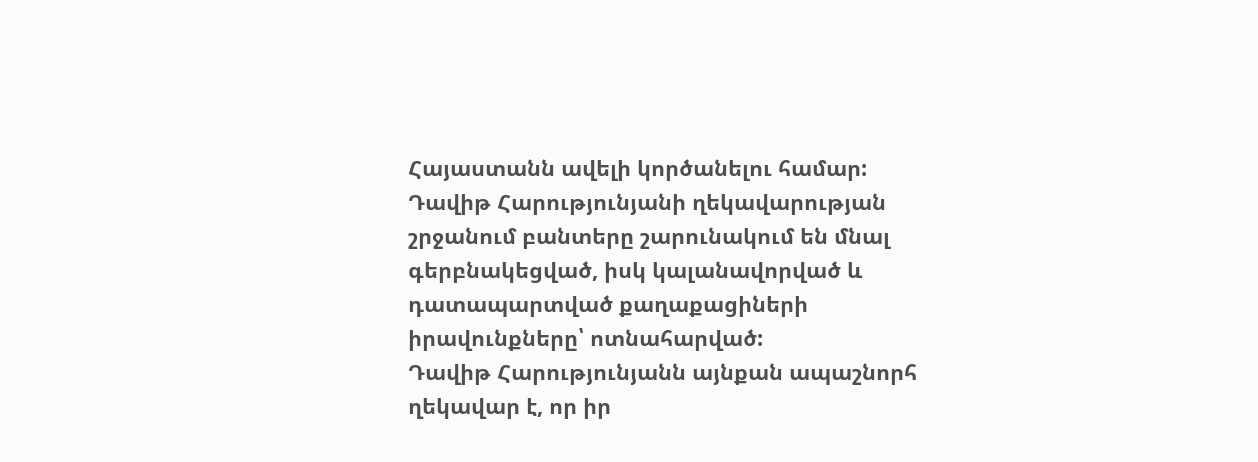Հայաստանն ավելի կործանելու համար:
Դավիթ Հարությունյանի ղեկավարության շրջանում բանտերը շարունակում են մնալ գերբնակեցված, իսկ կալանավորված և դատապարտված քաղաքացիների իրավունքները՝ ոտնահարված:
Դավիթ Հարությունյանն այնքան ապաշնորհ ղեկավար է, որ իր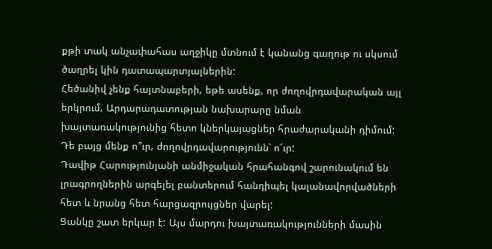քթի տակ անչափահաս աղջիկը մտնում է կանանց գաղութ ու սկսում ծաղրել կին դատապարտյալներին:
Հեծանիվ չենք հայտնաբերի, եթե ասենք, որ ժողովրդավարական այլ երկրում, Արդարադատության նախարարը նման խայտառակությունից հետո կներկայացներ հրաժարականի դիմում: Դե բայց մենք ո՞ւր, ժողովրդավարությունն՝ ո՜ւր:
Դավիթ Հարությունյանի անմիջական հրահանգով շարունակում են լրագրողներին արգելել բանտերում հանդիպել կալանավորվածների հետ և նրանց հետ հարցազրույցներ վարել:
Ցանկը շատ երկար է: Այս մարդու խայտառակությունների մասին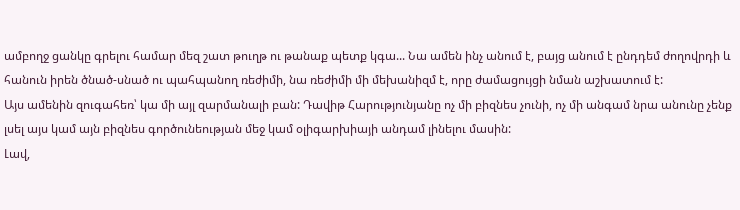ամբողջ ցանկը գրելու համար մեզ շատ թուղթ ու թանաք պետք կգա... Նա ամեն ինչ անում է, բայց անում է ընդդեմ ժողովրդի և հանուն իրեն ծնած-սնած ու պահպանող ռեժիմի, նա ռեժիմի մի մեխանիզմ է, որը ժամացույցի նման աշխատում է:
Այս ամենին զուգահեռ՝ կա մի այլ զարմանալի բան: Դավիթ Հարությունյանը ոչ մի բիզնես չունի, ոչ մի անգամ նրա անունը չենք լսել այս կամ այն բիզնես գործունեության մեջ կամ օլիգարխիայի անդամ լինելու մասին:
Լավ,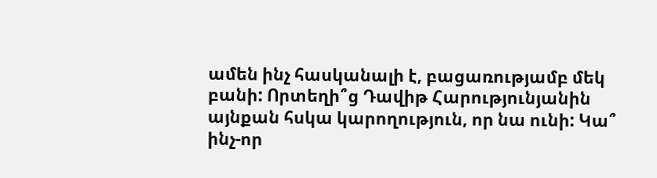ամեն ինչ հասկանալի է, բացառությամբ մեկ բանի: Որտեղի՞ց Դավիթ Հարությունյանին այնքան հսկա կարողություն, որ նա ունի: Կա՞ ինչ-որ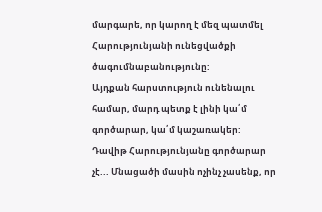մարգարե, որ կարող է մեզ պատմել Հարությունյանի ունեցվածքի ծագումնաբանությունը:
Այդքան հարստություն ունենալու համար, մարդ պետք է լինի կա՛մ գործարար, կա՛մ կաշառակեր: Դավիթ Հարությունյանը գործարար չէ... Մնացածի մասին ոչինչ չասենք, որ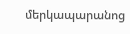մերկապարանոց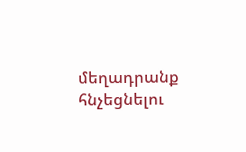մեղադրանք հնչեցնելու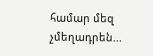համար մեզ չմեղադրեն...